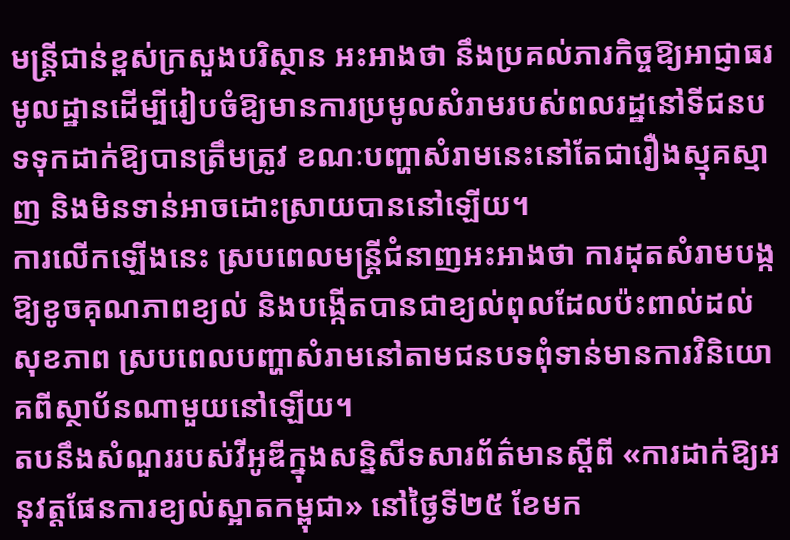មន្ត្រីជាន់ខ្ពស់ក្រសួងបរិស្ថាន អះអាងថា នឹងប្រគល់ភារកិច្ចឱ្យអាជ្ញាធរមូលដ្ឋានដើម្បីរៀបចំឱ្យមានការប្រមូលសំរាមរបស់ពលរដ្ឋនៅទីជនបទទុកដាក់ឱ្យបានត្រឹមត្រូវ ខណៈបញ្ហាសំរាមនេះនៅតែជារឿងស្មុគស្មាញ និងមិនទាន់អាចដោះស្រាយបាននៅឡើយ។
ការលើកឡើងនេះ ស្របពេលមន្ត្រីជំនាញអះអាងថា ការដុតសំរាមបង្កឱ្យខូចគុណភាពខ្យល់ និងបង្កើតបានជាខ្យល់ពុលដែលប៉ះពាល់ដល់សុខភាព ស្របពេលបញ្ហាសំរាមនៅតាមជនបទពុំទាន់មានការវិនិយោគពីស្ថាប័នណាមួយនៅឡើយ។
តបនឹងសំណួររបស់វីអូឌីក្នុងសន្និសីទសារព័ត៌មានស្ដីពី «ការដាក់ឱ្យអនុវត្តផែនការខ្យល់ស្អាតកម្ពុជា» នៅថ្ងៃទី២៥ ខែមក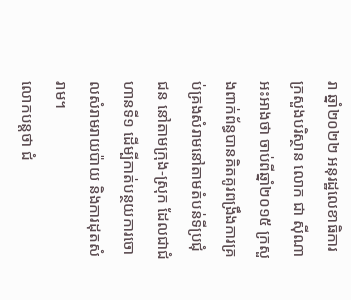រា ឆ្នាំ២០២២ អនុរដ្ឋលេខាធិការក្រសួងបរិស្ថាន លោក ជា ស៊ីណា អះអាងថា ចាប់ពីឆ្នាំ២០១៥ ក្រសួងពាក់ព័ន្ធបានគិតគូរពង្រឹងការគ្រប់គ្រងសំរាមនៅតាមតំបន់ទីប្រជុំជន នៅតាមក្រុង-ស្រុក ដែលជាជំហានទី១ ដើម្បីកាត់បន្ថយការចោលសំរាមរាយប៉ាយ និងការដុតសំរាម។
លោកបន្តថា ជំ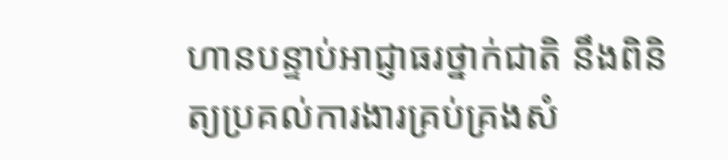ហានបន្ទាប់អាជ្ញាធរថ្នាក់ជាតិ នឹងពិនិត្យប្រគល់ការងារគ្រប់គ្រងសំ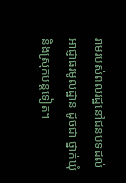រាមរបស់ពលរដ្ឋនៅជនបទដល់អាជ្ញាធរមូលដ្ឋាន ដូចជា ថ្នាក់ឃុំ និងស្រុកបន្តទៀត។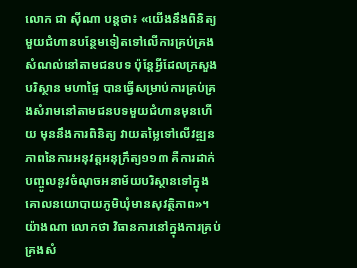លោក ជា ស៊ីណា បន្តថា៖ «យើងនឹងពិនិត្យមួយជំហានបន្ថែមទៀតទៅលើការគ្រប់គ្រងសំណល់នៅតាមជនបទ ប៉ុន្តែអ្វីដែលក្រសួងបរិស្ថាន មហាផ្ទៃ បានធ្វើសម្រាប់ការគ្រប់គ្រងសំរាមនៅតាមជនបទមួយជំហានមុនហើយ មុននឹងការពិនិត្យ វាយតម្លៃទៅលើវឌ្ឍនភាពនៃការអនុវត្តអនុក្រឹត្យ១១៣ គឺការដាក់បញ្ចូលនូវចំណុចអនាម័យបរិស្ថានទៅក្នុងគោលនយោបាយភូមិឃុំមានសុវត្ថិភាព»។
យ៉ាងណា លោកថា វិធានការនៅក្នុងការគ្រប់គ្រងសំ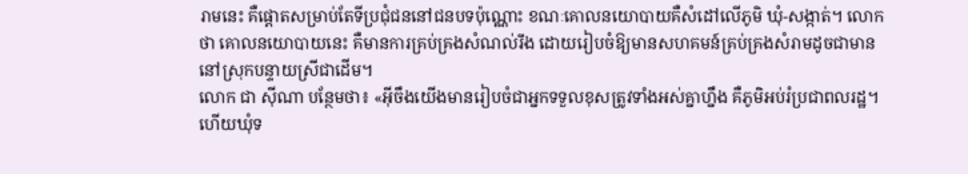រាមនេះ គឺផ្ដោតសម្រាប់តែទីប្រជុំជននៅជនបទប៉ុណ្ណោះ ខណៈគោលនយោបាយគឺសំដៅលើភូមិ ឃុំ-សង្កាត់។ លោកថា គោលនយោបាយនេះ គឺមានការគ្រប់គ្រងសំណល់រឹង ដោយរៀបចំឱ្យមានសហគមន៍គ្រប់គ្រងសំរាមដូចជាមាននៅស្រុកបន្ទាយស្រីជាដើម។
លោក ជា ស៊ីណា បន្ថែមថា៖ «អ៊ីចឹងយើងមានរៀបចំជាអ្នកទទួលខុសត្រូវទាំងអស់គ្នាហ្នឹង គឺភូមិអប់រំប្រជាពលរដ្ឋ។ ហើយឃុំទ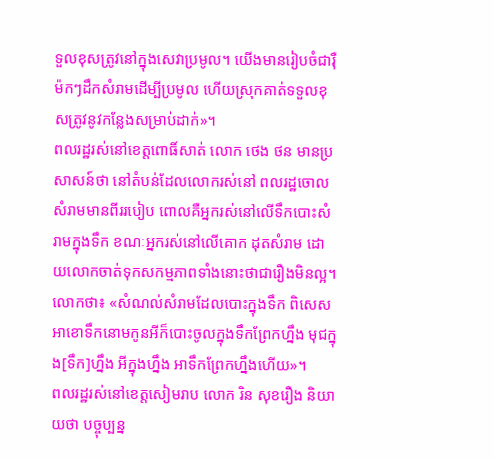ទួលខុសត្រូវនៅក្នុងសេវាប្រមូល។ យើងមានរៀបចំជារ៉ឺម៉កៗដឹកសំរាមដើម្បីប្រមូល ហើយស្រុកគាត់ទទួលខុសត្រូវនូវកន្លែងសម្រាប់ដាក់»។
ពលរដ្ឋរស់នៅខេត្តពោធិ៍សាត់ លោក ថេង ថន មានប្រសាសន៍ថា នៅតំបន់ដែលលោករស់នៅ ពលរដ្ឋចោលសំរាមមានពីររបៀប ពោលគឺអ្នករស់នៅលើទឹកបោះសំរាមក្នុងទឹក ខណៈអ្នករស់នៅលើគោក ដុតសំរាម ដោយលោកចាត់ទុកសកម្មភាពទាំងនោះថាជារឿងមិនល្អ។
លោកថា៖ «សំណល់សំរាមដែលបោះក្នុងទឹក ពិសេសអាខោទឹកនោមកូនអីក៏បោះចូលក្នុងទឹកព្រែកហ្នឹង មុជក្នុង[ទឹក]ហ្នឹង អីក្នុងហ្នឹង អាទឹកព្រែកហ្នឹងហើយ»។
ពលរដ្ឋរស់នៅខេត្តសៀមរាប លោក រិន សុខរឿង និយាយថា បច្ចុប្បន្ន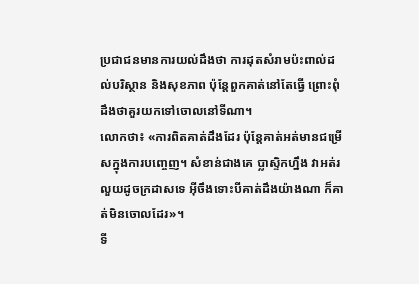ប្រជាជនមានការយល់ដឹងថា ការដុតសំរាមប៉ះពាល់ដល់បរិស្ថាន និងសុខភាព ប៉ុន្តែពួកគាត់នៅតែធ្វើ ព្រោះពុំដឹងថាគួរយកទៅចោលនៅទីណា។
លោកថា៖ «ការពិតគាត់ដឹងដែរ ប៉ុន្តែគាត់អត់មានជម្រើសក្នុងការបញ្ចេញ។ សំខាន់ជាងគេ ប្លាស្ទិកហ្នឹង វាអត់រលួយដូចក្រដាសទេ អ៊ីចឹងទោះបីគាត់ដឹងយ៉ាងណា ក៏គាត់មិនចោលដែរ»។
ទី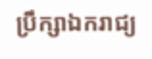ប្រឹក្សាឯករាជ្យ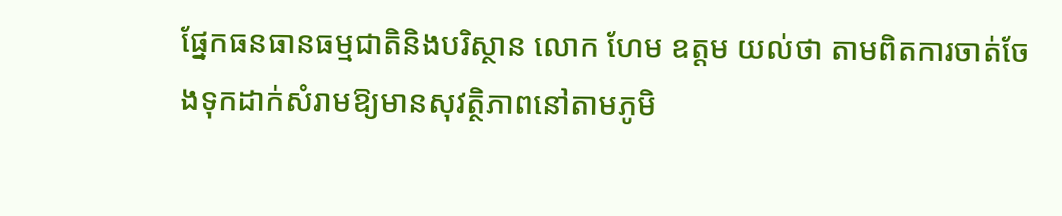ផ្នែកធនធានធម្មជាតិនិងបរិស្ថាន លោក ហែម ឧត្ដម យល់ថា តាមពិតការចាត់ចែងទុកដាក់សំរាមឱ្យមានសុវត្ថិភាពនៅតាមភូមិ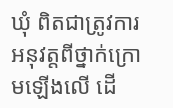ឃុំ ពិតជាត្រូវការអនុវត្តពីថ្នាក់ក្រោមឡើងលើ ដើ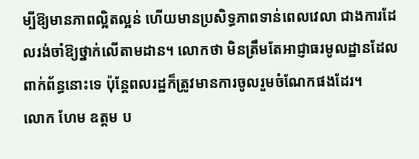ម្បីឱ្យមានភាពល្អិតល្អន់ ហើយមានប្រសិទ្ធភាពទាន់ពេលវេលា ជាងការដែលរង់ចាំឱ្យថ្នាក់លើតាមដាន។ លោកថា មិនត្រឹមតែអាជ្ញាធរមូលដ្ឋានដែលពាក់ព័ន្ធនោះទេ ប៉ុន្តែពលរដ្ឋក៏ត្រូវមានការចូលរួមចំណែកផងដែរ។
លោក ហែម ឧត្ដម ប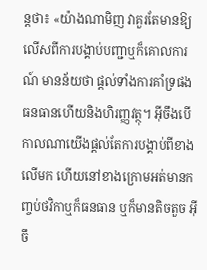ន្តថា៖ «យ៉ាងណាមិញ វាគួរតែមានឱ្យលើសពីការបង្គាប់បញ្ជាឬក៏គោលការណ៍ មានន័យថា ផ្ដល់ទាំងការគាំទ្រផង ធនធានហើយនិងហិរញ្ញវត្ថុ។ អ៊ីចឹងបើកាលណាយើងផ្ដល់តែការបង្គាប់ពីខាងលើមក ហើយនៅខាងក្រោមអត់មានកញ្ចប់ថវិកាឬក៏ធនធាន ឬក៏មានតិចតួច អ៊ីចឹ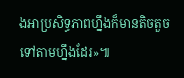ងអាប្រសិទ្ធភាពហ្នឹងក៏មានតិចតួចទៅតាមហ្នឹងដែរ»៕